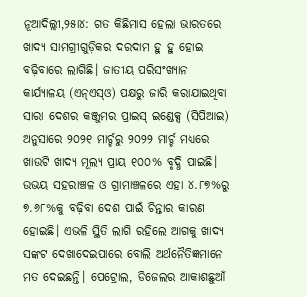ନୂଆଦିଲ୍ଲୀ,୨୫ା୪: ଗତ କିଛିମାସ ହେଲା ଭାରତରେ ଖାଦ୍ୟ ସାମଗ୍ରୀଗୁଡ଼ିକର ଦରଦାମ ହୁ ହୁ ହୋଇ ବଢ଼ିବାରେ ଲାଗିଛି। ଜାତୀୟ ପରିସଂଖ୍ୟାନ କାର୍ଯ୍ୟାଳୟ (ଏନ୍ଏସ୍ଓ) ପକ୍ଷରୁ ଜାରି କରାଯାଇଥିବା ସାରା ଦେଶର କଞ୍ଜୁମର ପ୍ରାଇସ୍ ଇଣ୍ଡେକ୍ସ (ସିପିଆଇ) ଅନୁସାରେ ୨୦୨୧ ମାର୍ଚ୍ଚରୁ ୨୦୨୨ ମାର୍ଚ୍ଚ ମଧ୍ୟରେ ଖାଉଟି ଖାଦ୍ୟ ମୂଲ୍ୟ ପ୍ରାୟ ୧୦୦% ବୃଦ୍ଧି ପାଇଛି। ଉଭୟ ସହରାଞ୍ଚଳ ଓ ଗ୍ରାମାଞ୍ଚଳରେ ଏହା ୪.୮୭%ରୁ ୭.୬୮%କୁ ବଢ଼ିବା ଦେଶ ପାଇଁ ଚିନ୍ତାର କାରଣ ହୋଇଛି। ଏଭଳି ସ୍ଥିତି ଲାଗି ରହିଲେ ଆଗକୁ ଖାଦ୍ୟ ସଙ୍କଟ ଦେଖାଦେଇପାରେ ବୋଲି ଅର୍ଥନୈତିଜ୍ଞମାନେ ମତ ଦେଇଛନ୍ତି। ପେଟ୍ରୋଲ, ଡିଜେଲର ଆକାଶଛୁଆଁ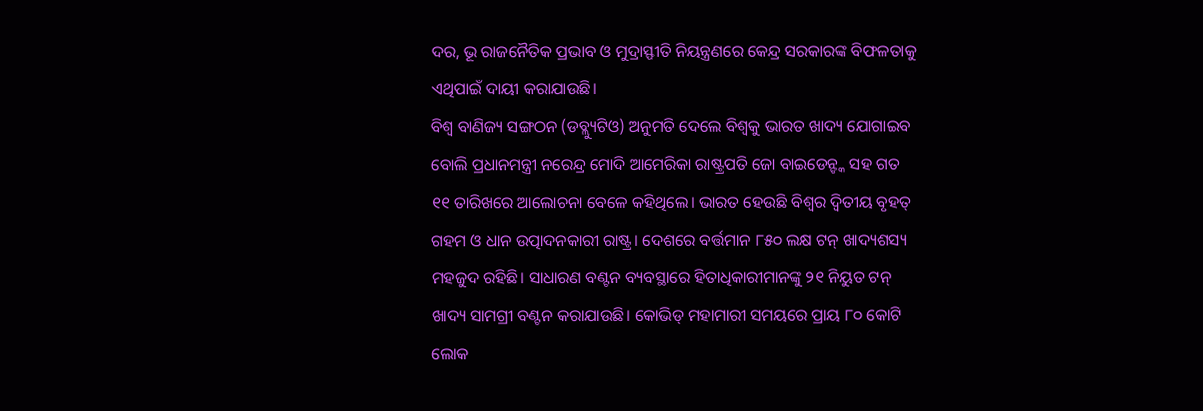ଦର, ଭୂ ରାଜନୈତିକ ପ୍ରଭାବ ଓ ମୁଦ୍ରାସ୍ଫୀତି ନିୟନ୍ତ୍ରଣରେ କେନ୍ଦ୍ର ସରକାରଙ୍କ ବିଫଳତାକୁ ଏଥିପାଇଁ ଦାୟୀ କରାଯାଉଛି।
ବିଶ୍ୱ ବାଣିଜ୍ୟ ସଙ୍ଗଠନ (ଡବ୍ଲ୍ୟୁଟିଓ) ଅନୁମତି ଦେଲେ ବିଶ୍ୱକୁ ଭାରତ ଖାଦ୍ୟ ଯୋଗାଇବ ବୋଲି ପ୍ରଧାନମନ୍ତ୍ରୀ ନରେନ୍ଦ୍ର ମୋଦି ଆମେରିକା ରାଷ୍ଟ୍ରପତି ଜୋ ବାଇଡେନ୍ଙ୍କ ସହ ଗତ ୧୧ ତାରିଖରେ ଆଲୋଚନା ବେଳେ କହିଥିଲେ। ଭାରତ ହେଉଛି ବିଶ୍ୱର ଦ୍ୱିତୀୟ ବୃହତ୍ ଗହମ ଓ ଧାନ ଉତ୍ପାଦନକାରୀ ରାଷ୍ଟ୍ର। ଦେଶରେ ବର୍ତ୍ତମାନ ୮୫୦ ଲକ୍ଷ ଟନ୍ ଖାଦ୍ୟଶସ୍ୟ ମହଜୁଦ ରହିଛି। ସାଧାରଣ ବଣ୍ଟନ ବ୍ୟବସ୍ଥାରେ ହିତାଧିକାରୀମାନଙ୍କୁ ୨୧ ନିୟୁତ ଟନ୍ ଖାଦ୍ୟ ସାମଗ୍ରୀ ବଣ୍ଟନ କରାଯାଉଛି। କୋଭିଡ୍ ମହାମାରୀ ସମୟରେ ପ୍ରାୟ ୮୦ କୋଟି ଲୋକ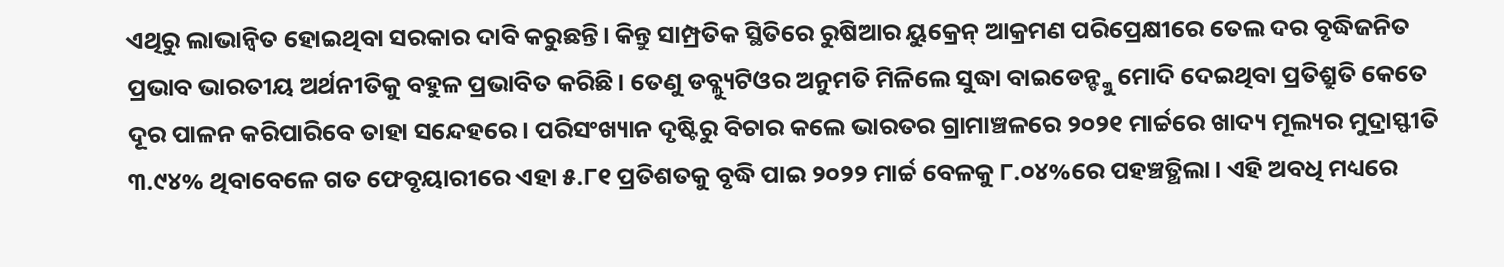ଏଥିରୁ ଲାଭାନ୍ବିତ ହୋଇଥିବା ସରକାର ଦାବି କରୁଛନ୍ତି। କିନ୍ତୁ ସାମ୍ପ୍ରତିକ ସ୍ଥିତିରେ ରୁଷିଆର ୟୁକ୍ରେନ୍ ଆକ୍ରମଣ ପରିପ୍ରେକ୍ଷୀରେ ତେଲ ଦର ବୃଦ୍ଧିଜନିତ ପ୍ରଭାବ ଭାରତୀୟ ଅର୍ଥନୀତିକୁ ବହୁଳ ପ୍ରଭାବିତ କରିଛି। ତେଣୁ ଡବ୍ଲ୍ୟୁଟିଓର ଅନୁମତି ମିଳିଲେ ସୁଦ୍ଧା ବାଇଡେନ୍ଙ୍କୁ ମୋଦି ଦେଇଥିବା ପ୍ରତିଶ୍ରୁତି କେତେ ଦୂର ପାଳନ କରିପାରିବେ ତାହା ସନ୍ଦେହରେ। ପରିସଂଖ୍ୟାନ ଦୃଷ୍ଟିରୁ ବିଚାର କଲେ ଭାରତର ଗ୍ରାମାଞ୍ଚଳରେ ୨୦୨୧ ମାର୍ଚ୍ଚରେ ଖାଦ୍ୟ ମୂଲ୍ୟର ମୁଦ୍ରାସ୍ଫୀତି ୩.୯୪% ଥିବାବେଳେ ଗତ ଫେବୃୟାରୀରେ ଏହା ୫.୮୧ ପ୍ରତିଶତକୁ ବୃଦ୍ଧି ପାଇ ୨୦୨୨ ମାର୍ଚ୍ଚ ବେଳକୁ ୮.୦୪%ରେ ପହଞ୍ଚତ୍ଥିଲା। ଏହି ଅବଧି ମଧ୍ୟରେ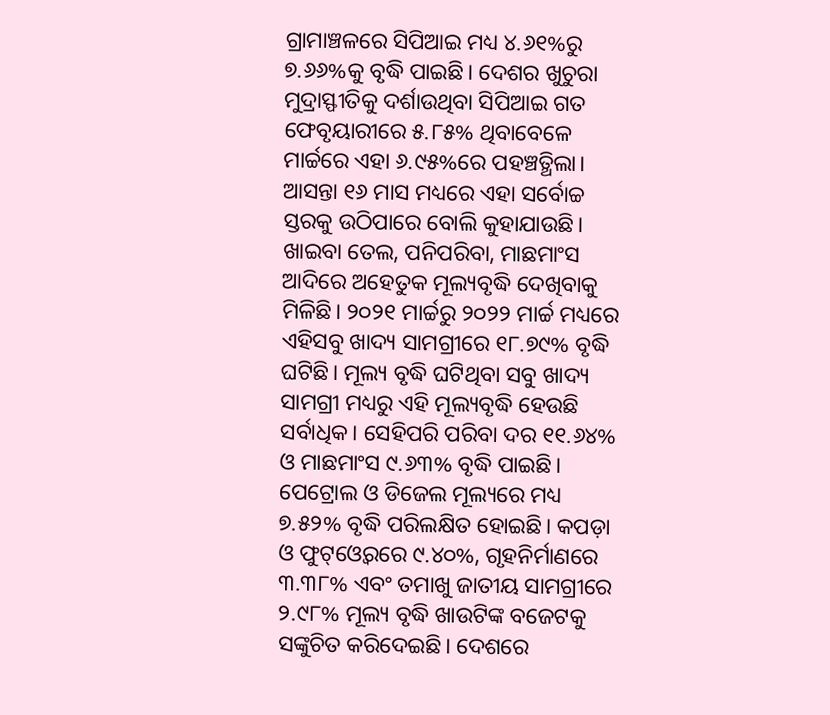ଗ୍ରାମାଞ୍ଚଳରେ ସିପିଆଇ ମଧ୍ୟ ୪.୬୧%ରୁ ୭.୬୬%କୁ ବୃଦ୍ଧି ପାଇଛି। ଦେଶର ଖୁଚୁରା
ମୁଦ୍ରାସ୍ଫୀତିକୁ ଦର୍ଶାଉଥିବା ସିପିଆଇ ଗତ ଫେବୃୟାରୀରେ ୫.୮୫% ଥିବାବେଳେ ମାର୍ଚ୍ଚରେ ଏହା ୬.୯୫%ରେ ପହଞ୍ଚତ୍ଥିଲା। ଆସନ୍ତା ୧୬ ମାସ ମଧ୍ୟରେ ଏହା ସର୍ବୋଚ୍ଚ ସ୍ତରକୁ ଉଠିପାରେ ବୋଲି କୁହାଯାଉଛି। ଖାଇବା ତେଲ, ପନିପରିବା, ମାଛମାଂସ ଆଦିରେ ଅହେତୁକ ମୂଲ୍ୟବୃଦ୍ଧି ଦେଖିବାକୁ ମିଳିଛି। ୨୦୨୧ ମାର୍ଚ୍ଚରୁ ୨୦୨୨ ମାର୍ଚ୍ଚ ମଧ୍ୟରେ ଏହିସବୁ ଖାଦ୍ୟ ସାମଗ୍ରୀରେ ୧୮.୭୯% ବୃଦ୍ଧି ଘଟିଛି। ମୂଲ୍ୟ ବୃଦ୍ଧି ଘଟିଥିବା ସବୁ ଖାଦ୍ୟ ସାମଗ୍ରୀ ମଧ୍ୟରୁ ଏହି ମୂଲ୍ୟବୃଦ୍ଧି ହେଉଛି ସର୍ବାଧିକ। ସେହିପରି ପରିବା ଦର ୧୧.୬୪% ଓ ମାଛମାଂସ ୯.୬୩% ବୃଦ୍ଧି ପାଇଛି। ପେଟ୍ରୋଲ ଓ ଡିଜେଲ ମୂଲ୍ୟରେ ମଧ୍ୟ ୭.୫୨% ବୃଦ୍ଧି ପରିଲକ୍ଷିତ ହୋଇଛି। କପଡ଼ା ଓ ଫୁଟ୍ଓ୍ବେରରେ ୯.୪୦%, ଗୃହନିର୍ମାଣରେ ୩.୩୮% ଏବଂ ତମାଖୁ ଜାତୀୟ ସାମଗ୍ରୀରେ ୨.୯୮% ମୂଲ୍ୟ ବୃଦ୍ଧି ଖାଉଟିଙ୍କ ବଜେଟକୁ ସଙ୍କୁଚିତ କରିଦେଇଛି। ଦେଶରେ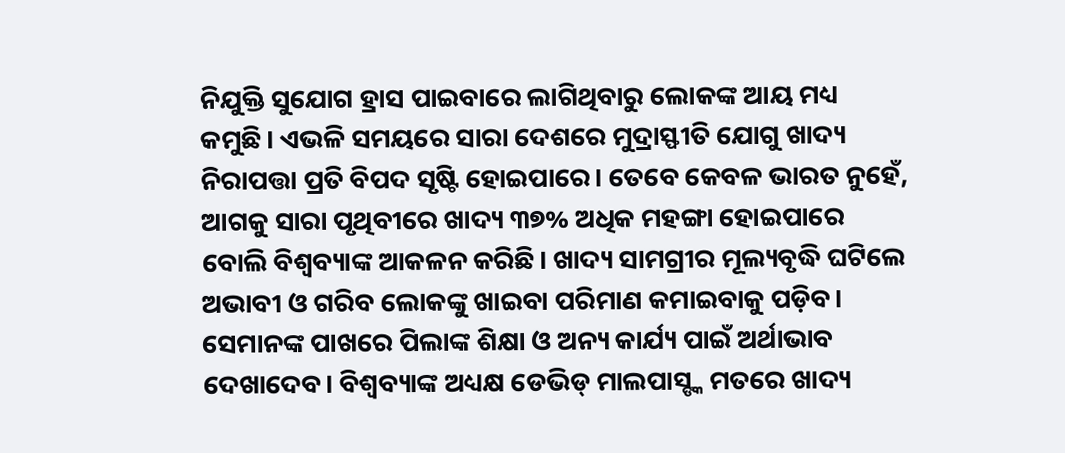ନିଯୁକ୍ତି ସୁଯୋଗ ହ୍ରାସ ପାଇବାରେ ଲାଗିଥିବାରୁ ଲୋକଙ୍କ ଆୟ ମଧ୍ୟ କମୁଛି। ଏଭଳି ସମୟରେ ସାରା ଦେଶରେ ମୁଦ୍ରାସ୍ଫୀତି ଯୋଗୁ ଖାଦ୍ୟ ନିରାପତ୍ତା ପ୍ରତି ବିପଦ ସୃଷ୍ଟି ହୋଇପାରେ। ତେବେ କେବଳ ଭାରତ ନୁହେଁ, ଆଗକୁ ସାରା ପୃଥିବୀରେ ଖାଦ୍ୟ ୩୭% ଅଧିକ ମହଙ୍ଗା ହୋଇପାରେ ବୋଲି ବିଶ୍ୱବ୍ୟାଙ୍କ ଆକଳନ କରିଛି। ଖାଦ୍ୟ ସାମଗ୍ରୀର ମୂଲ୍ୟବୃଦ୍ଧି ଘଟିଲେ ଅଭାବୀ ଓ ଗରିବ ଲୋକଙ୍କୁ ଖାଇବା ପରିମାଣ କମାଇବାକୁ ପଡ଼ିବ। ସେମାନଙ୍କ ପାଖରେ ପିଲାଙ୍କ ଶିକ୍ଷା ଓ ଅନ୍ୟ କାର୍ଯ୍ୟ ପାଇଁ ଅର୍ଥାଭାବ ଦେଖାଦେବ। ବିଶ୍ୱବ୍ୟାଙ୍କ ଅଧ୍ୟକ୍ଷ ଡେଭିଡ୍ ମାଲପାସ୍ଙ୍କ ମତରେ ଖାଦ୍ୟ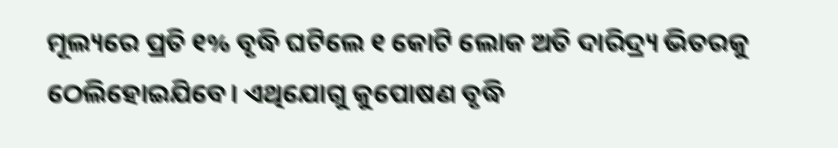ମୂଲ୍ୟରେ ପ୍ରତି ୧% ବୃଦ୍ଧି ଘଟିଲେ ୧ କୋଟି ଲୋକ ଅତି ଦାରିଦ୍ର୍ୟ ଭିତରକୁ ଠେଲିହୋଇଯିବେ। ଏଥିଯୋଗୁ କୁପୋଷଣ ବୃଦ୍ଧି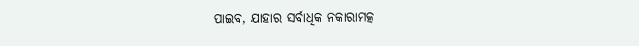ପାଇବ, ଯାହାର ସର୍ବାଧିକ ନକାରାମତ୍କ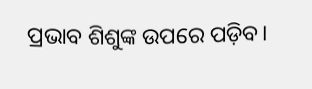ପ୍ରଭାବ ଶିଶୁଙ୍କ ଉପରେ ପଡ଼ିବ।